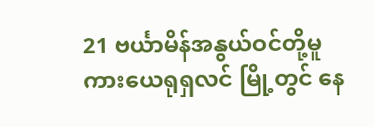21 ဗင်္ယာမိန်အနွယ်ဝင်တို့မူကားယေရုရှလင် မြို့တွင် နေ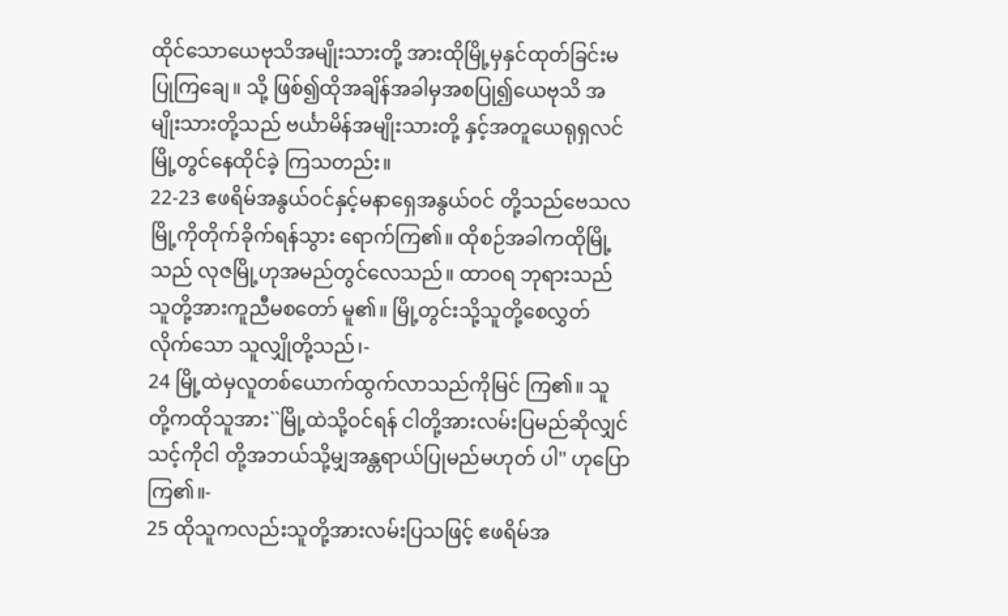ထိုင်သောယေဗုသိအမျိုးသားတို့ အားထိုမြို့မှနှင်ထုတ်ခြင်းမပြုကြချေ။ သို့ ဖြစ်၍ထိုအချိန်အခါမှအစပြု၍ယေဗုသိ အမျိုးသားတို့သည် ဗင်္ယာမိန်အမျိုးသားတို့ နှင့်အတူယေရုရှလင်မြို့တွင်နေထိုင်ခဲ့ ကြသတည်း။
22-23 ဧဖရိမ်အနွယ်ဝင်နှင့်မနာရှေအနွယ်ဝင် တို့သည်ဗေသလမြို့ကိုတိုက်ခိုက်ရန်သွား ရောက်ကြ၏။ ထိုစဉ်အခါကထိုမြို့သည် လုဇမြို့ဟုအမည်တွင်လေသည်။ ထာဝရ ဘုရားသည်သူတို့အားကူညီမစတော် မူ၏။ မြို့တွင်းသို့သူတို့စေလွှတ်လိုက်သော သူလျှိုတို့သည်၊-
24 မြို့ထဲမှလူတစ်ယောက်ထွက်လာသည်ကိုမြင် ကြ၏။ သူတို့ကထိုသူအား``မြို့ထဲသို့ဝင်ရန် ငါတို့အားလမ်းပြမည်ဆိုလျှင်သင့်ကိုငါ တို့အဘယ်သို့မျှအန္တရာယ်ပြုမည်မဟုတ် ပါ'' ဟုပြောကြ၏။-
25 ထိုသူကလည်းသူတို့အားလမ်းပြသဖြင့် ဧဖရိမ်အ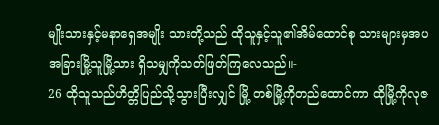မျိုးသားနှင့်မနာရှေအမျိုး သားတို့သည် ထိုသူနှင့်သူ၏အိမ်ထောင်စု သားများမှအပအခြားမြို့သူမြို့သား ရှိသမျှကိုသတ်ဖြတ်ကြလေသည်။-
26 ထိုသူသည်ဟိတ္တိပြည်သို့သွားပြီးလျှင် မြို့ တစ်မြို့ကိုတည်ထောင်ကာ ထိုမြို့ကိုလုဇ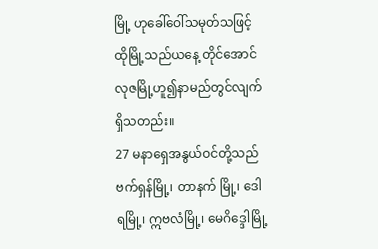မြို့ ဟုခေါ်ဝေါ်သမုတ်သဖြင့် ထိုမြို့သည်ယနေ့ တိုင်အောင်လုဇမြို့ဟူ၍နာမည်တွင်လျက် ရှိသတည်း။
27 မနာရှေအနွယ်ဝင်တို့သည်ဗက်ရှန်မြို့၊ တာနက် မြို့၊ ဒေါရမြို့၊ ဣဗလံမြို့၊ မေဂိဒ္ဒေါမြို့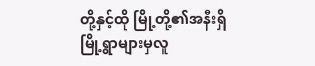တို့နှင့်ထို မြို့တို့၏အနီးရှိမြို့ရွာများမှလူ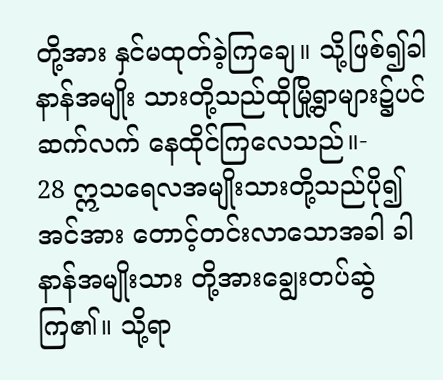တို့အား နှင်မထုတ်ခဲ့ကြချေ။ သို့ဖြစ်၍ခါနာန်အမျိုး သားတို့သည်ထိုမြို့ရွာများ၌ပင်ဆက်လက် နေထိုင်ကြလေသည်။-
28 ဣသရေလအမျိုးသားတို့သည်ပို၍အင်အား တောင့်တင်းလာသောအခါ ခါနာန်အမျိုးသား တို့အားချွေးတပ်ဆွဲကြ၏။ သို့ရာ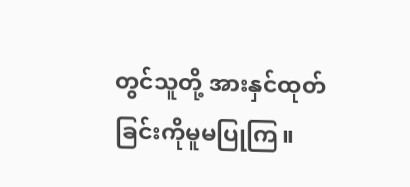တွင်သူတို့ အားနှင်ထုတ်ခြင်းကိုမူမပြုကြ။